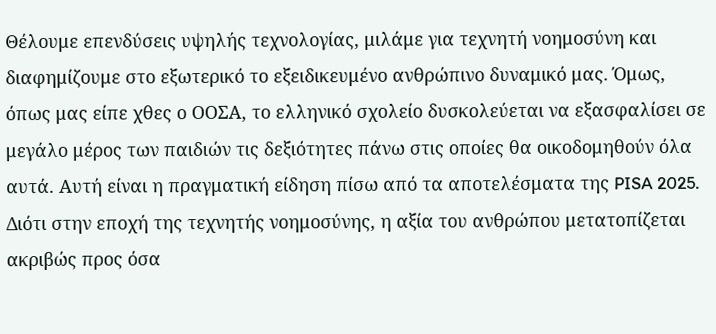Θέλουμε επενδύσεις υψηλής τεχνολογίας, μιλάμε για τεχνητή νοημοσύνη και διαφημίζουμε στο εξωτερικό το εξειδικευμένο ανθρώπινο δυναμικό μας. Όμως, όπως μας είπε χθες ο ΟΟΣΑ, το ελληνικό σχολείο δυσκολεύεται να εξασφαλίσει σε μεγάλο μέρος των παιδιών τις δεξιότητες πάνω στις οποίες θα οικοδομηθούν όλα αυτά. Αυτή είναι η πραγματική είδηση πίσω από τα αποτελέσματα της PISA 2025.
Διότι στην εποχή της τεχνητής νοημοσύνης, η αξία του ανθρώπου μετατοπίζεται ακριβώς προς όσα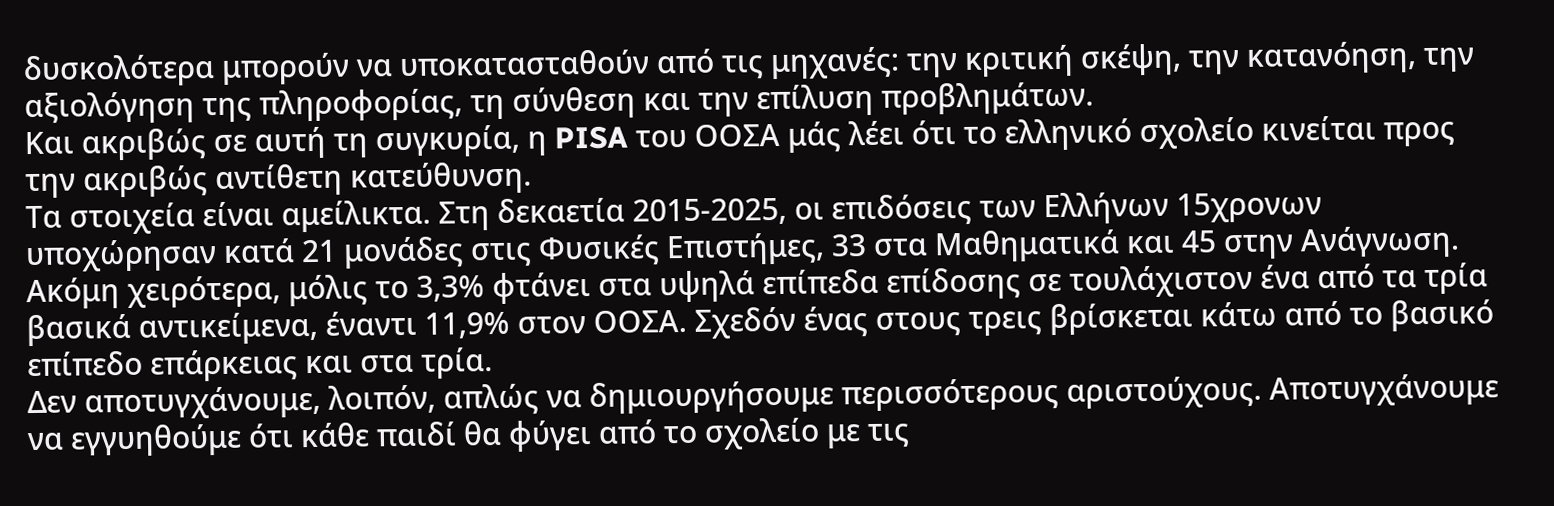δυσκολότερα μπορούν να υποκατασταθούν από τις μηχανές: την κριτική σκέψη, την κατανόηση, την αξιολόγηση της πληροφορίας, τη σύνθεση και την επίλυση προβλημάτων.
Και ακριβώς σε αυτή τη συγκυρία, η PISA του ΟΟΣΑ μάς λέει ότι το ελληνικό σχολείο κινείται προς την ακριβώς αντίθετη κατεύθυνση.
Τα στοιχεία είναι αμείλικτα. Στη δεκαετία 2015-2025, οι επιδόσεις των Ελλήνων 15χρονων υποχώρησαν κατά 21 μονάδες στις Φυσικές Επιστήμες, 33 στα Μαθηματικά και 45 στην Aνάγνωση.
Ακόμη χειρότερα, μόλις το 3,3% φτάνει στα υψηλά επίπεδα επίδοσης σε τουλάχιστον ένα από τα τρία βασικά αντικείμενα, έναντι 11,9% στον ΟΟΣΑ. Σχεδόν ένας στους τρεις βρίσκεται κάτω από το βασικό επίπεδο επάρκειας και στα τρία.
Δεν αποτυγχάνουμε, λοιπόν, απλώς να δημιουργήσουμε περισσότερους αριστούχους. Αποτυγχάνουμε να εγγυηθούμε ότι κάθε παιδί θα φύγει από το σχολείο με τις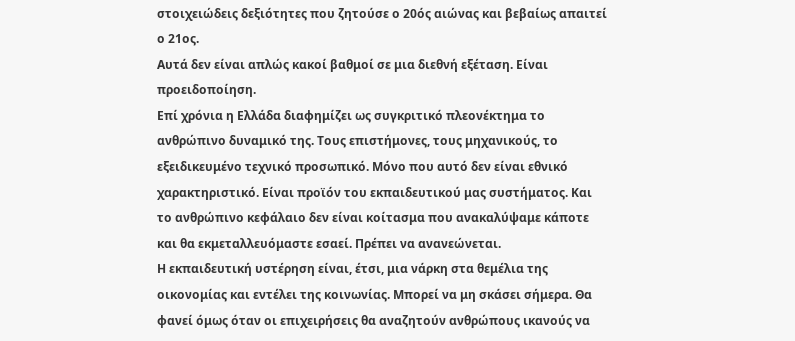στοιχειώδεις δεξιότητες που ζητούσε ο 20ός αιώνας και βεβαίως απαιτεί ο 21ος.
Αυτά δεν είναι απλώς κακοί βαθμοί σε μια διεθνή εξέταση. Είναι προειδοποίηση.
Επί χρόνια η Ελλάδα διαφημίζει ως συγκριτικό πλεονέκτημα το ανθρώπινο δυναμικό της. Τους επιστήμονες, τους μηχανικούς, το εξειδικευμένο τεχνικό προσωπικό. Μόνο που αυτό δεν είναι εθνικό χαρακτηριστικό. Είναι προϊόν του εκπαιδευτικού μας συστήματος. Και το ανθρώπινο κεφάλαιο δεν είναι κοίτασμα που ανακαλύψαμε κάποτε και θα εκμεταλλευόμαστε εσαεί. Πρέπει να ανανεώνεται.
Η εκπαιδευτική υστέρηση είναι, έτσι, μια νάρκη στα θεμέλια της οικονομίας και εντέλει της κοινωνίας. Μπορεί να μη σκάσει σήμερα. Θα φανεί όμως όταν οι επιχειρήσεις θα αναζητούν ανθρώπους ικανούς να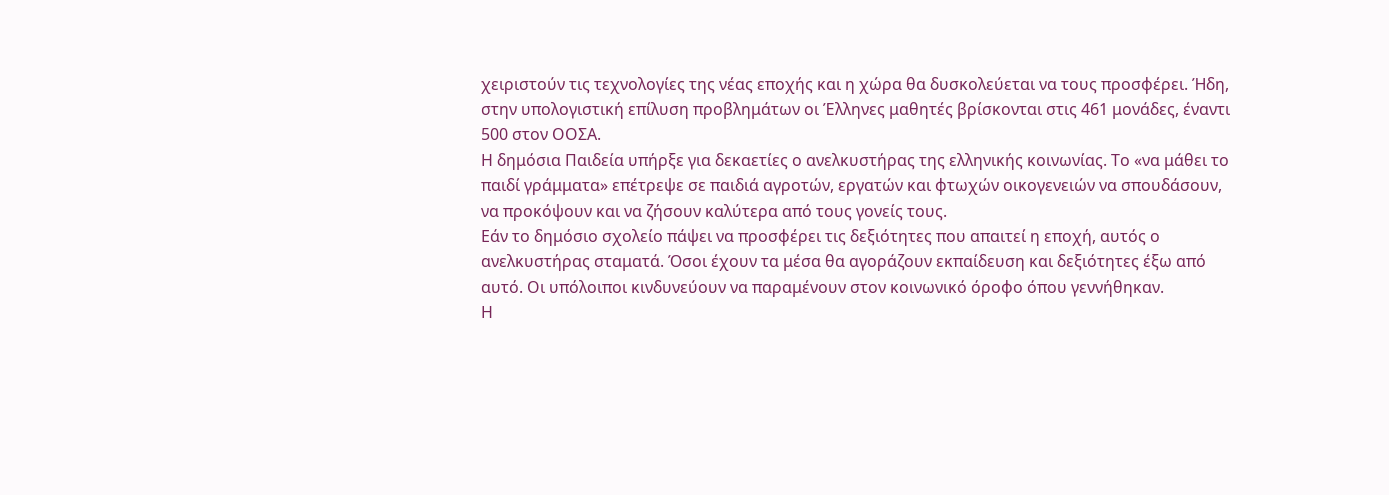χειριστούν τις τεχνολογίες της νέας εποχής και η χώρα θα δυσκολεύεται να τους προσφέρει. Ήδη, στην υπολογιστική επίλυση προβλημάτων οι Έλληνες μαθητές βρίσκονται στις 461 μονάδες, έναντι 500 στον ΟΟΣΑ.
Η δημόσια Παιδεία υπήρξε για δεκαετίες ο ανελκυστήρας της ελληνικής κοινωνίας. Το «να μάθει το παιδί γράμματα» επέτρεψε σε παιδιά αγροτών, εργατών και φτωχών οικογενειών να σπουδάσουν, να προκόψουν και να ζήσουν καλύτερα από τους γονείς τους.
Εάν το δημόσιο σχολείο πάψει να προσφέρει τις δεξιότητες που απαιτεί η εποχή, αυτός ο ανελκυστήρας σταματά. Όσοι έχουν τα μέσα θα αγοράζουν εκπαίδευση και δεξιότητες έξω από αυτό. Οι υπόλοιποι κινδυνεύουν να παραμένουν στον κοινωνικό όροφο όπου γεννήθηκαν.
Η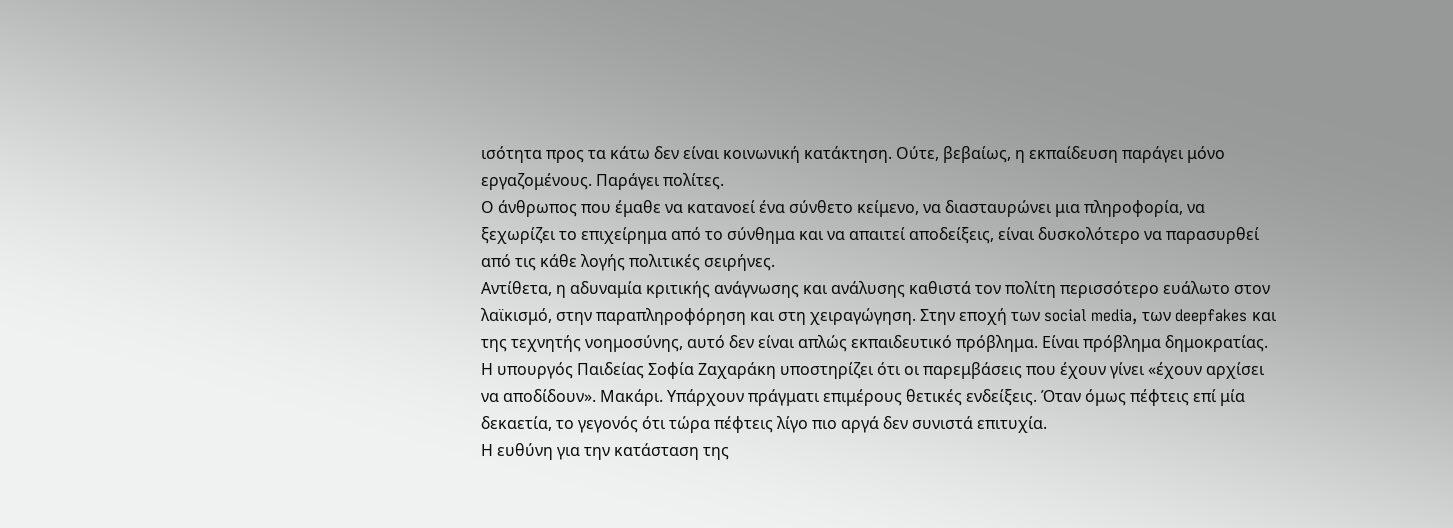ισότητα προς τα κάτω δεν είναι κοινωνική κατάκτηση. Ούτε, βεβαίως, η εκπαίδευση παράγει μόνο εργαζομένους. Παράγει πολίτες.
Ο άνθρωπος που έμαθε να κατανοεί ένα σύνθετο κείμενο, να διασταυρώνει μια πληροφορία, να ξεχωρίζει το επιχείρημα από το σύνθημα και να απαιτεί αποδείξεις, είναι δυσκολότερο να παρασυρθεί από τις κάθε λογής πολιτικές σειρήνες.
Αντίθετα, η αδυναμία κριτικής ανάγνωσης και ανάλυσης καθιστά τον πολίτη περισσότερο ευάλωτο στον λαϊκισμό, στην παραπληροφόρηση και στη χειραγώγηση. Στην εποχή των social media, των deepfakes και της τεχνητής νοημοσύνης, αυτό δεν είναι απλώς εκπαιδευτικό πρόβλημα. Είναι πρόβλημα δημοκρατίας.
Η υπουργός Παιδείας Σοφία Ζαχαράκη υποστηρίζει ότι οι παρεμβάσεις που έχουν γίνει «έχουν αρχίσει να αποδίδουν». Μακάρι. Υπάρχουν πράγματι επιμέρους θετικές ενδείξεις. Όταν όμως πέφτεις επί μία δεκαετία, το γεγονός ότι τώρα πέφτεις λίγο πιο αργά δεν συνιστά επιτυχία.
Η ευθύνη για την κατάσταση της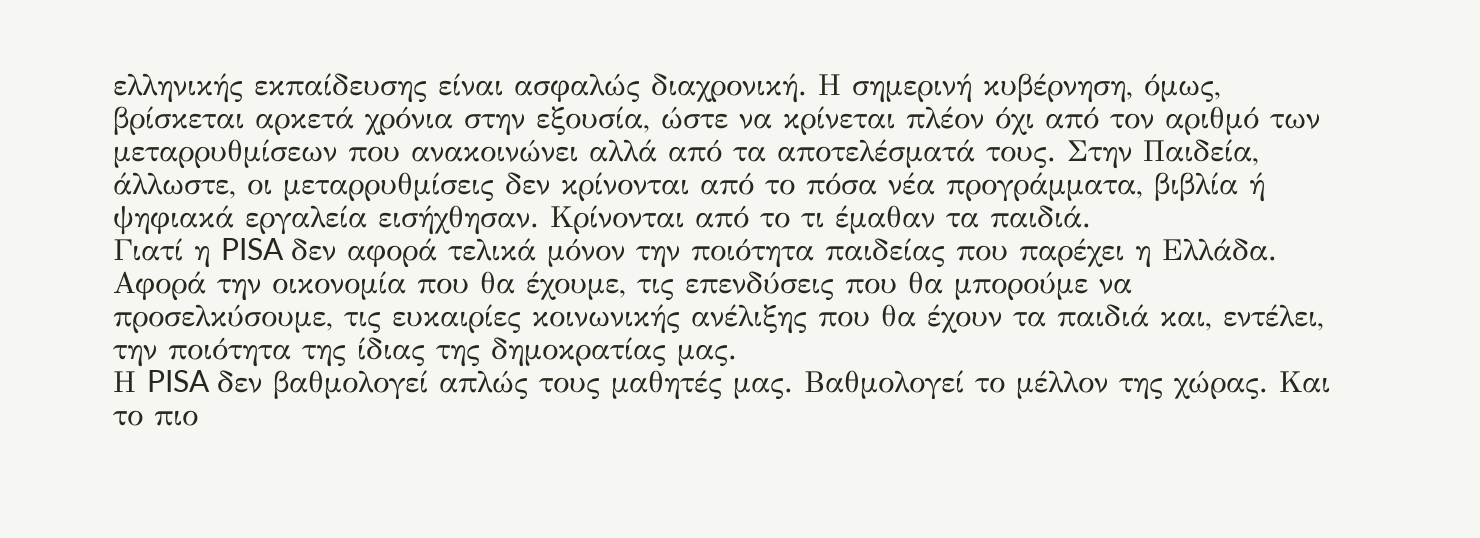ελληνικής εκπαίδευσης είναι ασφαλώς διαχρονική. Η σημερινή κυβέρνηση, όμως, βρίσκεται αρκετά χρόνια στην εξουσία, ώστε να κρίνεται πλέον όχι από τον αριθμό των μεταρρυθμίσεων που ανακοινώνει αλλά από τα αποτελέσματά τους. Στην Παιδεία, άλλωστε, οι μεταρρυθμίσεις δεν κρίνονται από το πόσα νέα προγράμματα, βιβλία ή ψηφιακά εργαλεία εισήχθησαν. Κρίνονται από το τι έμαθαν τα παιδιά.
Γιατί η PISA δεν αφορά τελικά μόνον την ποιότητα παιδείας που παρέχει η Ελλάδα. Αφορά την οικονομία που θα έχουμε, τις επενδύσεις που θα μπορούμε να προσελκύσουμε, τις ευκαιρίες κοινωνικής ανέλιξης που θα έχουν τα παιδιά και, εντέλει, την ποιότητα της ίδιας της δημοκρατίας μας.
Η PISA δεν βαθμολογεί απλώς τους μαθητές μας. Βαθμολογεί το μέλλον της χώρας. Και το πιο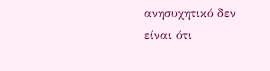ανησυχητικό δεν είναι ότι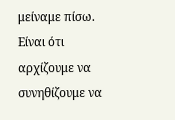μείναμε πίσω. Είναι ότι αρχίζουμε να συνηθίζουμε να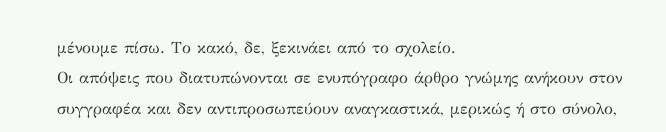μένουμε πίσω. Το κακό, δε, ξεκινάει από το σχολείο.
Oι απόψεις που διατυπώνονται σε ενυπόγραφο άρθρο γνώμης ανήκουν στον συγγραφέα και δεν αντιπροσωπεύουν αναγκαστικά, μερικώς ή στο σύνολο,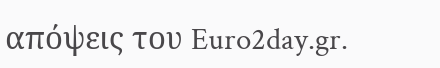απόψεις του Euro2day.gr.